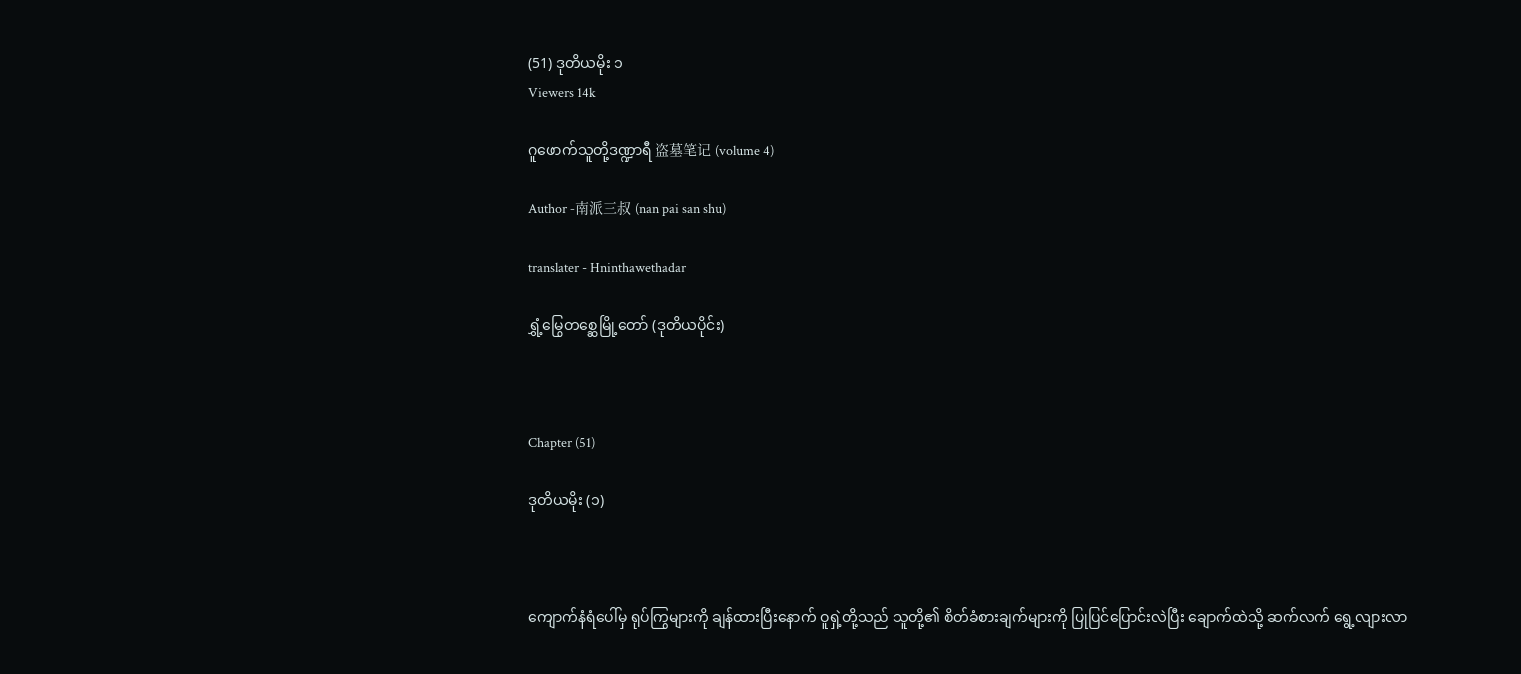(51) ဒုတိယမိုး ၁
Viewers 14k

ဂူဖောက်သူတို့ဒဏ္ဍာရီ 盗墓笔记 (volume 4)

Author -南派三叔 (nan pai san shu)

translater - Hninthawethadar

ရွှံ့မြွေတစ္ဆေမြို့တော် (ဒုတိယပိုင်း)



Chapter (51)

ဒုတိယမိုး (၁)



ကျောက်နံရံပေါ်မှ ရုပ်ကြွများကို ချန်ထားပြီးနောက် ဝူရှဲ့တို့သည် သူတို့၏ စိတ်ခံစားချက်များကို ပြုပြင်ပြောင်းလဲပြီး ချောက်ထဲသို့ ဆက်လက် ရွေ့လျားလာ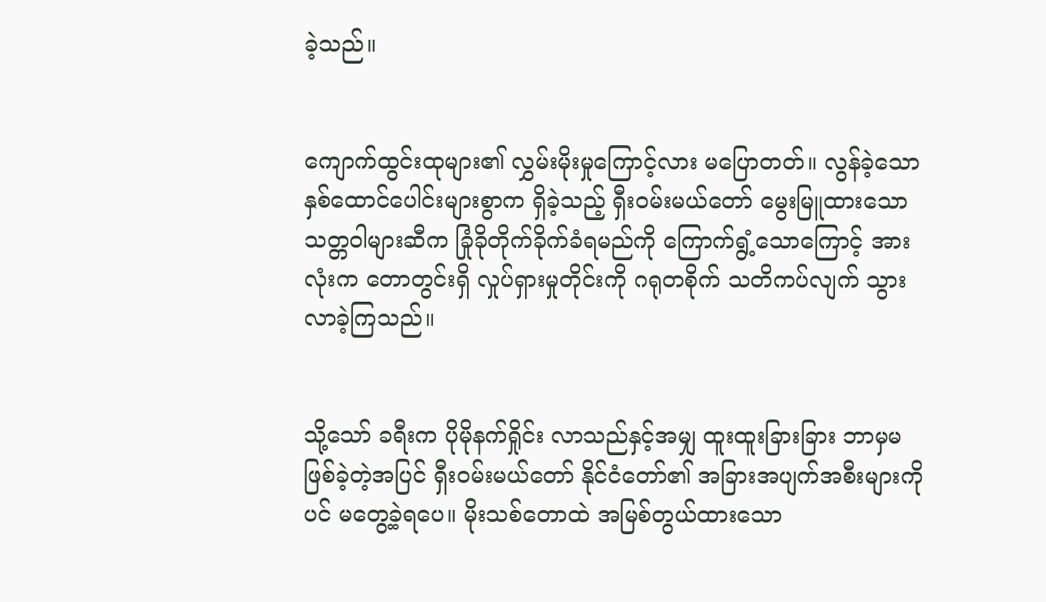ခဲ့သည်။


ကျောက်ထွင်းထုများ၏ လွှမ်းမိုးမှုကြောင့်လား မပြောတတ်။ လွန်ခဲ့သော နှစ်ထောင်ပေါင်းများစွာက ရှိခဲ့သည့် ရှီးဝမ်းမယ်တော် မွေးမြူထားသော သတ္တဝါများဆီက ခြုံခိုတိုက်ခိုက်ခံရမည်ကို ကြောက်ရွံ့သောကြောင့် အားလုံးက တောတွင်းရှိ လှုပ်ရှားမှုတိုင်းကို ဂရုတစိုက် သတိကပ်လျက် သွားလာခဲ့ကြသည်။


သို့သော် ခရီးက ပိုမိုနက်ရှိုင်း လာသည်နှင့်အမျှ ထူးထူးခြားခြား ဘာမှမဖြစ်ခဲ့တဲ့အပြင် ရှီးဝမ်းမယ်တော် နိုင်ငံတော်၏ အခြားအပျက်အစီးများကိုပင် မတွေ့ခဲ့ရပေ။ မိုးသစ်တောထဲ အမြစ်တွယ်ထားသော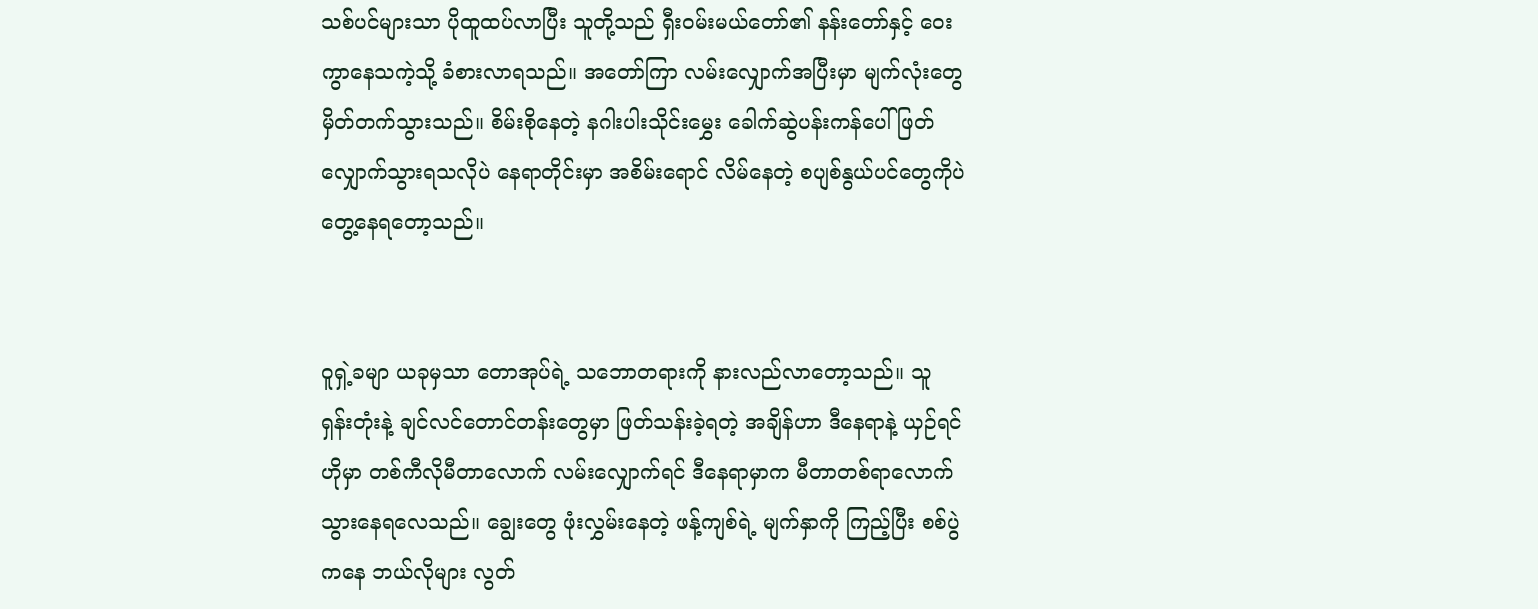သစ်ပင်များသာ ပိုထူထပ်လာပြီး သူတို့သည် ရှီးဝမ်းမယ်တော်၏ နန်းတော်နှင့် ဝေးကွာနေသကဲ့သို့ ခံစားလာရသည်။ အတော်ကြာ လမ်းလျှောက်အပြီးမှာ မျက်လုံးတွေ မှိတ်တက်သွားသည်။ စိမ်းစိုနေတဲ့ နဂါးပါးသိုင်းမွှေး ခေါက်ဆွဲပန်းကန်ပေါ် ဖြတ်လျှောက်သွားရသလိုပဲ နေရာတိုင်းမှာ အစိမ်းရောင် လိမ်နေတဲ့ စပျစ်နွယ်ပင်တွေကိုပဲ တွေ့နေရတော့သည်။


ဝူရှဲ့ခမျာ ယခုမှသာ တောအုပ်ရဲ့ သဘောတရားကို နားလည်လာတော့သည်။ သူ ရှန်းတုံးနဲ့ ချင်လင်တောင်တန်းတွေမှာ ဖြတ်သန်းခဲ့ရတဲ့ အချိန်ဟာ ဒီနေရာနဲ့ ယှဉ်ရင် ဟိုမှာ တစ်ကီလိုမီတာလောက် လမ်းလျှောက်ရင် ဒီနေရာမှာက မီတာတစ်ရာလောက် သွားနေရလေသည်။ ချွေးတွေ ဖုံးလွှမ်းနေတဲ့ ဖန့်ကျစ်ရဲ့ မျက်နှာကို ကြည့်ပြီး စစ်ပွဲကနေ ဘယ်လိုများ လွတ်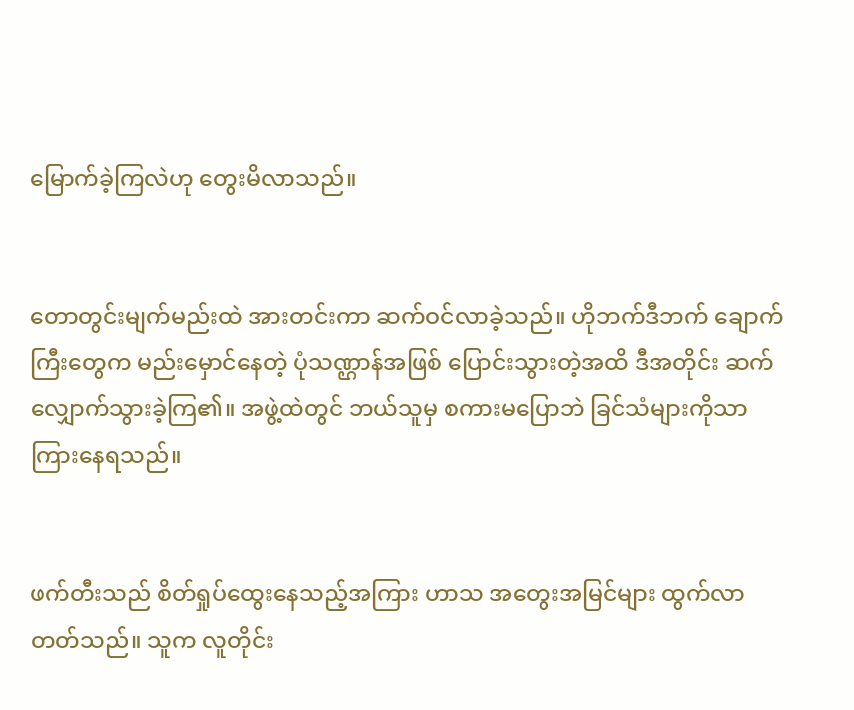မြောက်ခဲ့ကြလဲဟု တွေးမိလာသည်။


တောတွင်းမျက်မည်းထဲ အားတင်းကာ ဆက်ဝင်လာခဲ့သည်။ ဟိုဘက်ဒီဘက် ချောက်ကြီးတွေက မည်းမှောင်နေတဲ့ ပုံသဏ္ဌာန်အဖြစ် ပြောင်းသွားတဲ့အထိ ဒီအတိုင်း ဆက်လျှောက်သွားခဲ့ကြ၏။ အဖွဲ့ထဲတွင် ဘယ်သူမှ စကားမပြောဘဲ ခြင်သံများကိုသာ ကြားနေရသည်။


ဖက်တီးသည် စိတ်ရှုပ်ထွေးနေသည့်အကြား ဟာသ အတွေးအမြင်များ ထွက်လာတတ်သည်။ သူက လူတိုင်း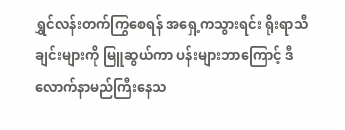ရွှင်လန်းတက်ကြွစေရန် အရှေ့ကသွားရင်း ရိုးရာသီချင်းများကို မြူဆွယ်ကာ ပန်းများဘာကြောင့် ဒီလောက်နာမည်ကြီးနေသ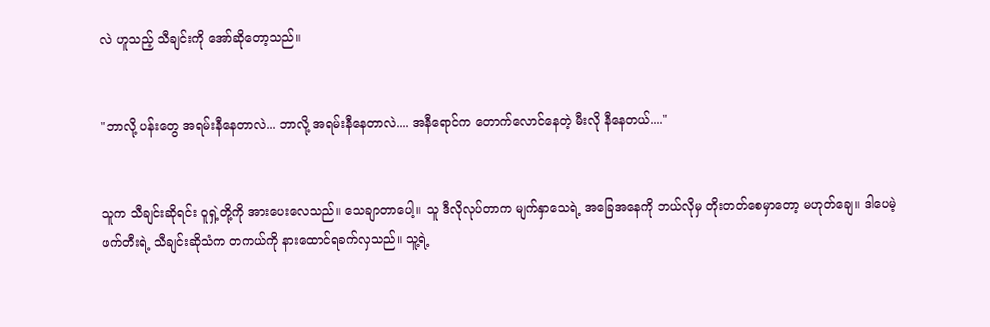လဲ ဟူသည့် သီချင်းကို အော်ဆိုတော့သည်။


"ဘာလို့ ပန်းတွေ အရမ်းနီနေတာလဲ... ဘာလို့ အရမ်းနီနေတာလဲ.... အနီရောင်က တောက်လောင်နေတဲ့ မီးလို နီနေတယ်...."


သူက သီချင်းဆိုရင်း ဝူရှဲ့တို့ကို အားပေးလေသည်။ သေချာတာပေါ့။ သူ ဒီလိုလုပ်တာက မျက်နှာသေရဲ့ အခြေအနေကို ဘယ်လိုမှ တိုးတတ်စေမှာတော့ မဟုတ်ချေ။ ဒါပေမဲ့ ဖက်တီးရဲ့ သီချင်းဆိုသံက တကယ်ကို နားထောင်ရခက်လှသည်။ သူ့ရဲ့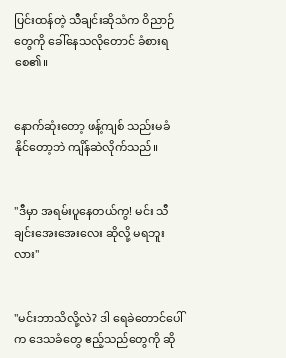ပြင်းထန်တဲ့ သီချင်းဆိုသံက ဝိညာဉ်တွေကို ခေါ်နေသလိုတောင် ခံစားရစေ၏။


နောက်ဆုံးတော့ ဖန့်ကျစ် သည်းမခံနိုင်တော့ဘဲ ကျိန်ဆဲလိုက်သည်။


"ဒီမှာ အရမ်းပူနေတယ်ကွ! မင်း သီချင်းအေးအေးလေး ဆိုလို့ မရဘူးလား"


"မင်းဘာသိလို့လဲ? ဒါ ရေခဲတောင်ပေါ်က ဒေသခံတွေ ဧည့်သည်တွေကို ဆို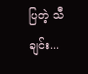ပြတဲ့ သီချင်း...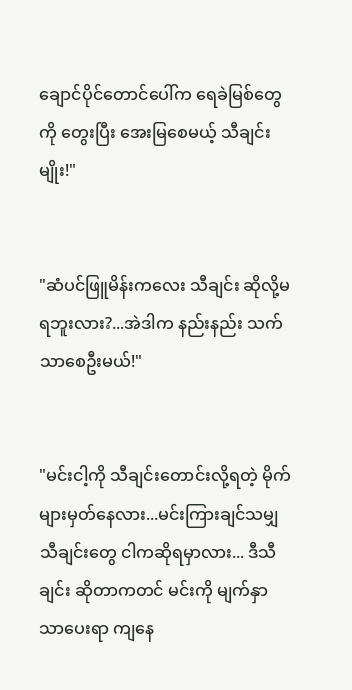ချောင်ပိုင်တောင်ပေါ်က ရေခဲမြစ်တွေကို တွေးပြီး အေးမြစေမယ့် သီချင်းမျိုး!"


"ဆံပင်ဖြူမိန်းကလေး သီချင်း ဆိုလို့မရဘူးလား?...အဲဒါက နည်းနည်း သက်သာစေဦးမယ်!"


"မင်းငါ့ကို သီချင်းတောင်းလို့ရတဲ့ မိုက်များမှတ်နေလား...မင်းကြားချင်သမျှ သီချင်းတွေ ငါကဆိုရမှာလား... ဒီသီချင်း ဆိုတာကတင် မင်းကို မျက်နှာသာပေးရာ ကျနေ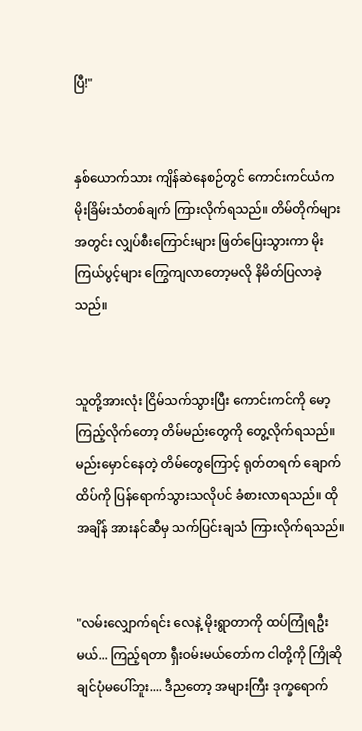ပြီ!"


နှစ်ယောက်သား ကျိန်ဆဲနေစဉ်တွင် ကောင်းကင်ယံက မိုးခြိမ်းသံတစ်ချက် ကြားလိုက်ရသည်။ တိမ်တိုက်များအတွင်း လျှပ်စီးကြောင်းများ ဖြတ်ပြေးသွားကာ မိုးကြယ်ပွင့်များ ကြွေကျလာတော့မလို နိမိတ်ပြလာခဲ့သည်။


သူတို့အားလုံး ငြိမ်သက်သွားပြီး ကောင်းကင်ကို မော့ကြည့်လိုက်တော့ တိမ်မည်းတွေကို တွေ့လိုက်ရသည်။ မည်းမှောင်နေတဲ့ တိမ်တွေကြောင့် ရုတ်တရက် ချောက်ထိပ်ကို ပြန်ရောက်သွားသလိုပင် ခံစားလာရသည်။ ထိုအချိန် အားနင်ဆီမှ သက်ပြင်းချသံ ကြားလိုက်ရသည်။


"လမ်းလျှောက်ရင်း လေနဲ့ မိုးရွာတာကို ထပ်ကြုံရဦးမယ်... ကြည့်ရတာ ရှီးဝမ်းမယ်တော်က ငါတို့ကို ကြိုဆိုချင်ပုံမပေါ်ဘူး.... ဒီညတော့ အများကြီး ဒုက္ခရောက်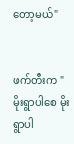တော့မယ်"


ဖက်တီးက "မိုးရွာပါစေ မိုးရွာပါ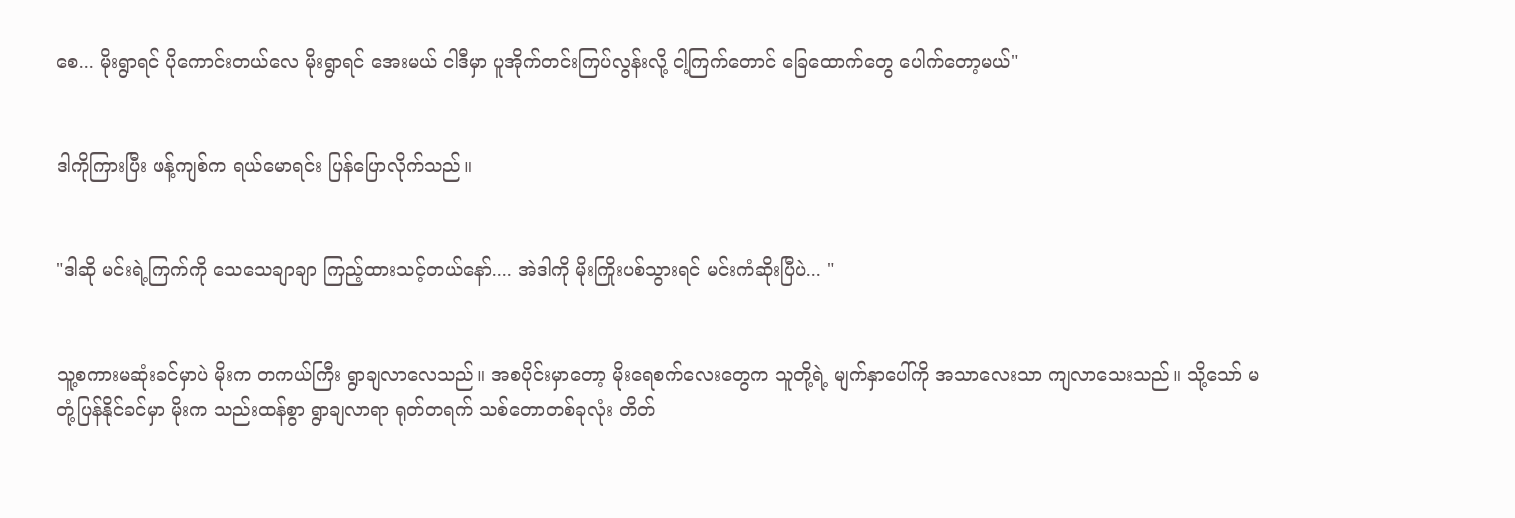စေ... မိုးရွာရင် ပိုကောင်းတယ်လေ မိုးရွာရင် အေးမယ် ငါဒီမှာ ပူအိုက်တင်းကြပ်လွန်းလို့ ငါ့ကြက်တောင် ခြေထောက်တွေ ပေါက်တော့မယ်"


ဒါကိုကြားပြီး ဖန့်ကျစ်က ရယ်မောရင်း ပြန်ပြောလိုက်သည်။


"ဒါဆို မင်းရဲ့ကြက်ကို သေသေချာချာ ကြည့်ထားသင့်တယ်နော်.... အဲဒါကို မိုးကြိုးပစ်သွားရင် မင်းကံဆိုးပြီပဲ... "


သူ့စကားမဆုံးခင်မှာပဲ မိုးက တကယ်ကြီး ရွာချလာလေသည်။ အစပိုင်းမှာတော့ မိုးရေစက်လေးတွေက သူတို့ရဲ့ မျက်နှာပေါ်ကို အသာလေးသာ ကျလာသေးသည်။ သို့သော် မတုံ့ပြန်နိုင်ခင်မှာ မိုးက သည်းထန်စွာ ရွာချလာရာ ရုတ်တရက် သစ်တောတစ်ခုလုံး တိတ်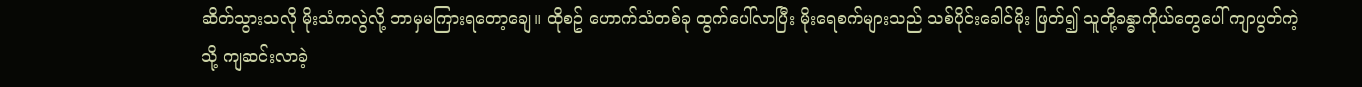ဆိတ်သွားသလို မိုးသံကလွဲလို့ ဘာမှမကြားရတော့ချေ။ ထိုစဥ် ဟောက်သံတစ်ခု ထွက်ပေါ်လာပြီး မိုးရေစက်များသည် သစ်ပိုင်းခေါင်မိုး ဖြတ်၍ သူတို့ခန္ဓာကိုယ်တွေပေါ် ကျာပွတ်ကဲ့သို့ ကျဆင်းလာခဲ့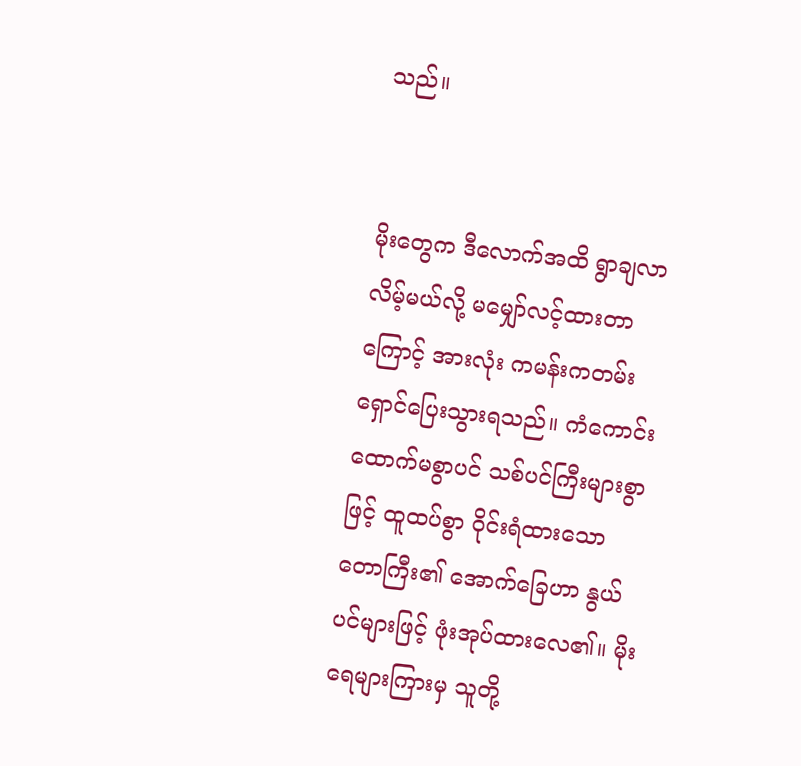သည်။


မိုးတွေက ဒီလောက်အထိ ရွာချလာလိမ့်မယ်လို့ မမျှော်လင့်ထားတာကြောင့် အားလုံး ကမန်းကတမ်း ရှောင်ပြေးသွားရသည်။ ကံကောင်းထောက်မစွာပင် သစ်ပင်ကြီးများစွာဖြင့် ထူထပ်စွာ ဝိုင်းရံထားသော တောကြီး၏ အောက်ခြေဟာ နွယ်ပင်များဖြင့် ဖုံးအုပ်ထားလေ၏။ မိုးရေများကြားမှ သူတို့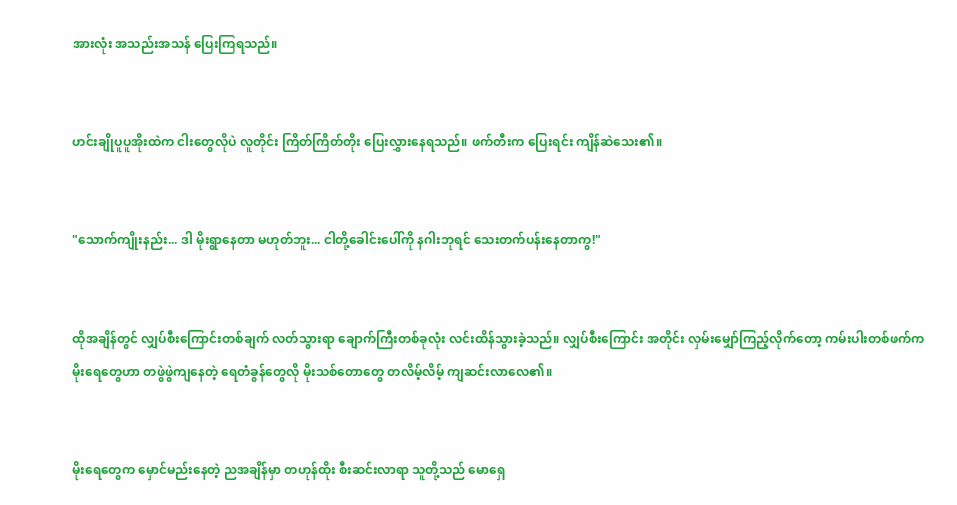အားလုံး အသည်းအသန် ပြေးကြရသည်။


ဟင်းချိုပူပူအိုးထဲက ငါးတွေလိုပဲ လူတိုင်း ကြိတ်ကြိတ်တိုး ပြေးလွှားနေရသည်။ ဖက်တီးက ပြေးရင်း ကျိန်ဆဲသေး၏။


"သောက်ကျိုးနည်း... ဒါ မိုးရွာနေတာ မဟုတ်ဘူး... ငါတို့ခေါင်းပေါ်ကို နဂါးဘုရင် သေးတက်ပန်းနေတာကွ!"


ထိုအချိန်တွင် လျှပ်စီးကြောင်းတစ်ချက် လတ်သွားရာ ချောက်ကြီးတစ်ခုလုံး လင်းထိန်သွားခဲ့သည်။ လျှပ်စီးကြောင်း အတိုင်း လှမ်းမျှော်ကြည့်လိုက်တော့ ကမ်းပါးတစ်ဖက်က မိုးရေတွေဟာ တဖွဲဖွဲကျနေတဲ့ ရေတံခွန်တွေလို မိုးသစ်တောတွေ တလိမ့်လိမ့် ကျဆင်းလာလေ၏။


မိုးရေတွေက မှောင်မည်းနေတဲ့ ညအချိန်မှာ တဟုန်ထိုး စီးဆင်းလာရာ သူတို့သည် မောရှေ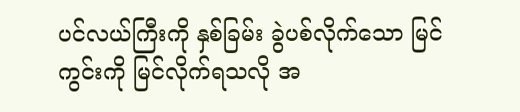ပင်လယ်ကြီးကို နှစ်ခြမ်း ခွဲပစ်လိုက်သော မြင်ကွင်းကို မြင်လိုက်ရသလို အ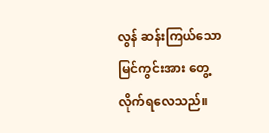လွန် ဆန်းကြယ်သော မြင်ကွင်းအား တွေ့လိုက်ရလေသည်။